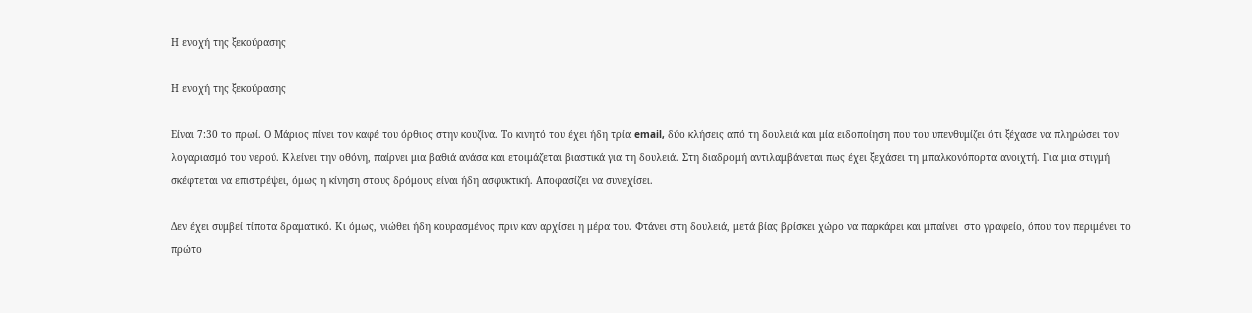Η ενοχή της ξεκούρασης

Η ενοχή της ξεκούρασης

Είναι 7:30 το πρωί. Ο Μάριος πίνει τον καφέ του όρθιος στην κουζίνα. Το κινητό του έχει ήδη τρία email, δύο κλήσεις από τη δουλειά και μία ειδοποίηση που του υπενθυμίζει ότι ξέχασε να πληρώσει τον λογαριασμό του νερού. Κλείνει την οθόνη, παίρνει μια βαθιά ανάσα και ετοιμάζεται βιαστικά για τη δουλειά. Στη διαδρομή αντιλαμβάνεται πως έχει ξεχάσει τη μπαλκονόπορτα ανοιχτή. Για μια στιγμή σκέφτεται να επιστρέψει, όμως η κίνηση στους δρόμους είναι ήδη ασφυκτική. Αποφασίζει να συνεχίσει.

Δεν έχει συμβεί τίποτα δραματικό. Κι όμως, νιώθει ήδη κουρασμένος πριν καν αρχίσει η μέρα του. Φτάνει στη δουλειά, μετά βίας βρίσκει χώρο να παρκάρει και μπαίνει  στο γραφείο, όπου τον περιμένει το πρώτο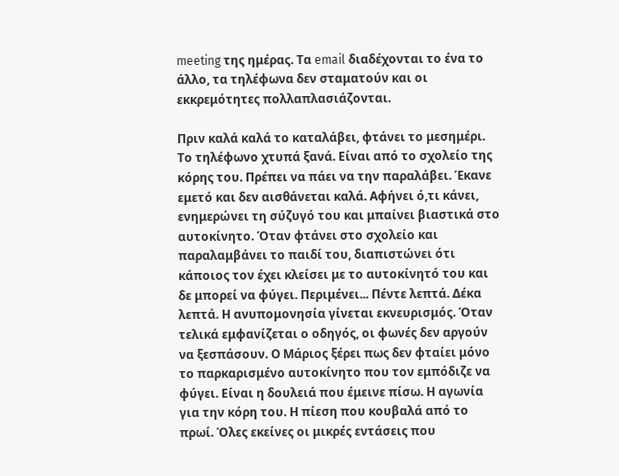meeting της ημέρας. Τα email διαδέχονται το ένα το άλλο, τα τηλέφωνα δεν σταματούν και οι εκκρεμότητες πολλαπλασιάζονται.

Πριν καλά καλά το καταλάβει, φτάνει το μεσημέρι. Το τηλέφωνο χτυπά ξανά. Είναι από το σχολείο της κόρης του. Πρέπει να πάει να την παραλάβει. Έκανε εμετό και δεν αισθάνεται καλά. Αφήνει ό,τι κάνει, ενημερώνει τη σύζυγό του και μπαίνει βιαστικά στο αυτοκίνητο. Όταν φτάνει στο σχολείο και παραλαμβάνει το παιδί του, διαπιστώνει ότι κάποιος τον έχει κλείσει με το αυτοκίνητό του και δε μπορεί να φύγει. Περιμένει... Πέντε λεπτά. Δέκα λεπτά. Η ανυπομονησία γίνεται εκνευρισμός. Όταν τελικά εμφανίζεται ο οδηγός, οι φωνές δεν αργούν να ξεσπάσουν. Ο Μάριος ξέρει πως δεν φταίει μόνο το παρκαρισμένο αυτοκίνητο που τον εμπόδιζε να φύγει. Είναι η δουλειά που έμεινε πίσω. Η αγωνία για την κόρη του. Η πίεση που κουβαλά από το πρωί. Όλες εκείνες οι μικρές εντάσεις που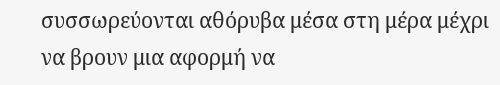συσσωρεύονται αθόρυβα μέσα στη μέρα μέχρι να βρουν μια αφορμή να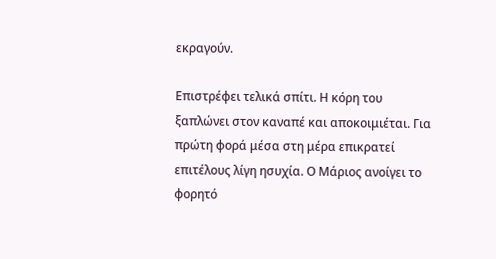εκραγούν.

Επιστρέφει τελικά σπίτι. Η κόρη του ξαπλώνει στον καναπέ και αποκοιμιέται. Για πρώτη φορά μέσα στη μέρα επικρατεί επιτέλους λίγη ησυχία. Ο Μάριος ανοίγει το φορητό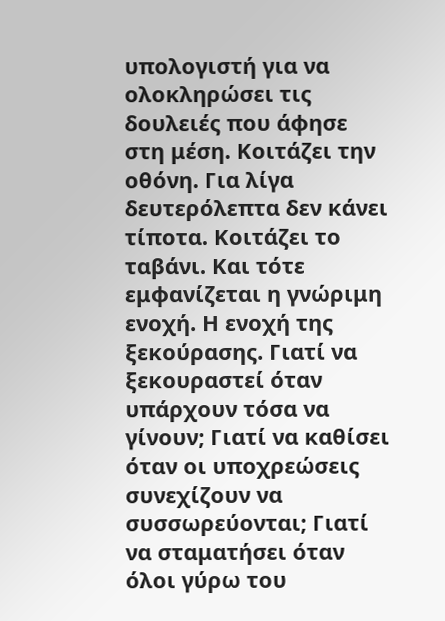υπολογιστή για να ολοκληρώσει τις δουλειές που άφησε στη μέση. Κοιτάζει την οθόνη. Για λίγα δευτερόλεπτα δεν κάνει τίποτα. Κοιτάζει το ταβάνι. Και τότε εμφανίζεται η γνώριμη ενοχή. Η ενοχή της ξεκούρασης. Γιατί να ξεκουραστεί όταν υπάρχουν τόσα να γίνουν; Γιατί να καθίσει όταν οι υποχρεώσεις συνεχίζουν να συσσωρεύονται; Γιατί να σταματήσει όταν όλοι γύρω του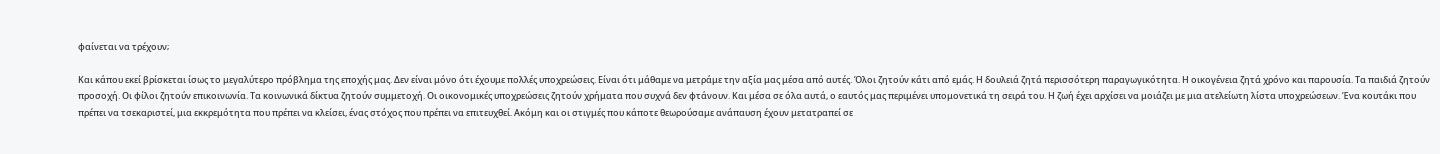φαίνεται να τρέχουν;

Και κάπου εκεί βρίσκεται ίσως το μεγαλύτερο πρόβλημα της εποχής μας. Δεν είναι μόνο ότι έχουμε πολλές υποχρεώσεις. Είναι ότι μάθαμε να μετράμε την αξία μας μέσα από αυτές. Όλοι ζητούν κάτι από εμάς. Η δουλειά ζητά περισσότερη παραγωγικότητα. Η οικογένεια ζητά χρόνο και παρουσία. Τα παιδιά ζητούν προσοχή. Οι φίλοι ζητούν επικοινωνία. Τα κοινωνικά δίκτυα ζητούν συμμετοχή. Οι οικονομικές υποχρεώσεις ζητούν χρήματα που συχνά δεν φτάνουν. Και μέσα σε όλα αυτά, ο εαυτός μας περιμένει υπομονετικά τη σειρά του. Η ζωή έχει αρχίσει να μοιάζει με μια ατελείωτη λίστα υποχρεώσεων. Ένα κουτάκι που πρέπει να τσεκαριστεί, μια εκκρεμότητα που πρέπει να κλείσει, ένας στόχος που πρέπει να επιτευχθεί. Ακόμη και οι στιγμές που κάποτε θεωρούσαμε ανάπαυση έχουν μετατραπεί σε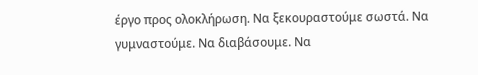έργο προς ολοκλήρωση. Να ξεκουραστούμε σωστά. Να γυμναστούμε. Να διαβάσουμε. Να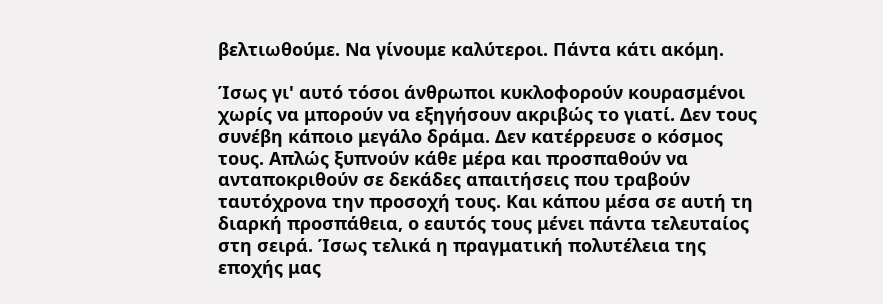βελτιωθούμε. Να γίνουμε καλύτεροι. Πάντα κάτι ακόμη.

Ίσως γι' αυτό τόσοι άνθρωποι κυκλοφορούν κουρασμένοι χωρίς να μπορούν να εξηγήσουν ακριβώς το γιατί. Δεν τους συνέβη κάποιο μεγάλο δράμα. Δεν κατέρρευσε ο κόσμος τους. Απλώς ξυπνούν κάθε μέρα και προσπαθούν να ανταποκριθούν σε δεκάδες απαιτήσεις που τραβούν ταυτόχρονα την προσοχή τους. Και κάπου μέσα σε αυτή τη διαρκή προσπάθεια, ο εαυτός τους μένει πάντα τελευταίος στη σειρά. Ίσως τελικά η πραγματική πολυτέλεια της εποχής μας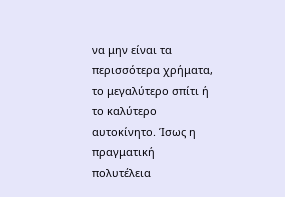να μην είναι τα περισσότερα χρήματα, το μεγαλύτερο σπίτι ή το καλύτερο αυτοκίνητο. Ίσως η πραγματική πολυτέλεια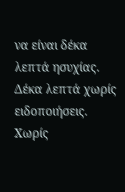να είναι δέκα λεπτά ησυχίας. Δέκα λεπτά χωρίς ειδοποιήσεις. Χωρίς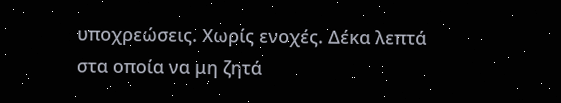υποχρεώσεις. Χωρίς ενοχές. Δέκα λεπτά στα οποία να μη ζητά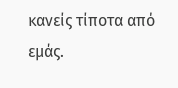κανείς τίποτα από εμάς.